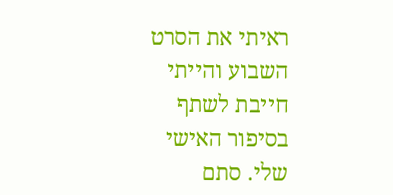ראיתי את הסרט השבוע והייתי חייבת לשתף בסיפור האישי שלי. סתם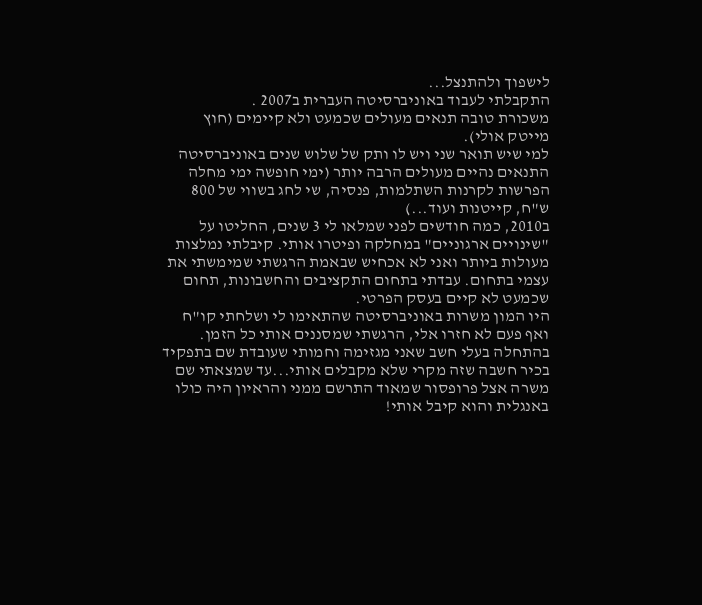לישפוך ולהתנצל...
התקבלתי לעבוד באוניברסיטה העברית ב2007 .
משכורת טובה תנאים מעולים שכמעט ולא קיימים (חוץ מייטק אולי).
למי שיש תואר שני ויש לו ותק של שלוש שנים באוניברסיטה התנאים נהיים מעולים הרבה יותר (ימי חופשה ימי מחלה הפרשות לקרנות השתלמות, פנסיה, שי לחג בשווי של 800 ש"ח, קייטנות ועוד...)
ב2010, כמה חודשים לפני שמלאו לי 3 שנים, החליטו על "שינויים ארגוניים" במחלקה ופיטרו אותי. קיבלתי נמלצות מעולות ביותר ואני לא אכחיש שבאמת הרגשתי שמימשתי את עצמי בתחום. עבדתי בתחום התקציבים והחשבונות, תחום שכמעט לא קיים בעסק הפרטי.
היו המון משרות באוניברסיטה שהתאימו לי ושלחתי קו"ח ואף פעם לא חזרו אלי, הרגשתי שמסננים אותי כל הזמן. בהתחלה בעלי חשב שאני מגזימה וחמותי שעובדת שם בתפקיד בכיר חשבה שזה מקרי שלא מקבלים אותי...עד שמצאתי שם משרה אצל פרופסור שמאוד התרשם ממני והראיון היה כולו באנגלית והוא קיבל אותי!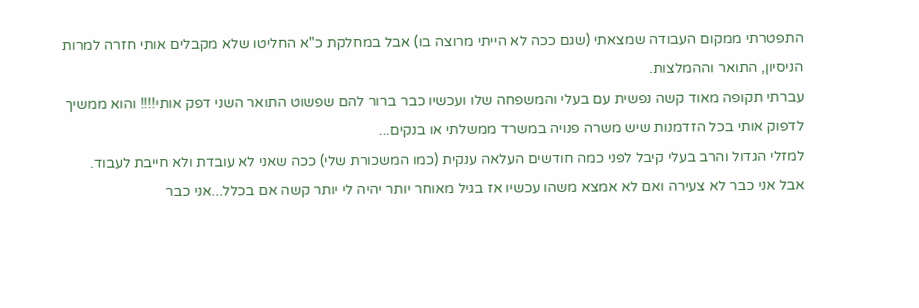התפטרתי ממקום העבודה שמצאתי (שגם ככה לא הייתי מרוצה בו) אבל במחלקת כ"א החליטו שלא מקבלים אותי חזרה למרות הניסיון, התואר וההמלצות.
עברתי תקופה מאוד קשה נפשית עם בעלי והמשפחה שלו ועכשיו כבר ברור להם שפשוט התואר השני דפק אותי!!!! והוא ממשיך לדפוק אותי בכל הזדמנות שיש משרה פנויה במשרד ממשלתי או בנקים...
למזלי הגדול והרב בעלי קיבל לפני כמה חודשים העלאה ענקית (כמו המשכורת שלי) ככה שאני לא עובדת ולא חייבת לעבוד.
אבל אני כבר לא צעירה ואם לא אמצא משהו עכשיו אז בגיל מאוחר יותר יהיה לי יותר קשה אם בכלל...אני כבר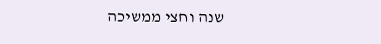שנה וחצי ממשיכה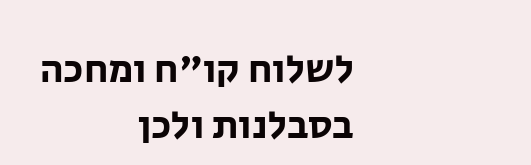לשלוח קו"ח ומחכה בסבלנות ולכן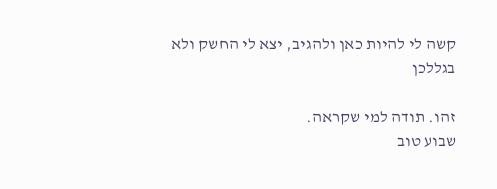קשה לי להיות כאן ולהגיב, יצא לי החשק ולא בגללכן

זהו. תודה למי שקראה.
שבוע טוב